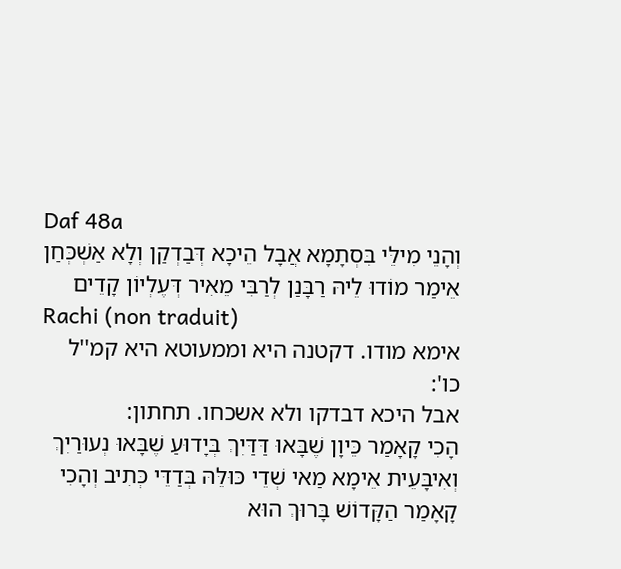Daf 48a
וְהָנֵי מִילֵּי בִּסְתָמָא אֲבָל הֵיכָא דְּבַדְקַן וְלָא אַשְׁכְּחַן אֵימַר מוֹדוּ לֵיהּ רַבָּנַן לְרַבִּי מֵאִיר דְּעֶלְיוֹן קָדֵים
Rachi (non traduit)
אימא מודו. דקטנה היא וממעוטא היא קמ''ל כו':
אבל היכא דבדקו ולא אשכחו. תחתון:
הָכִי קָאָמַר כֵּיוָן שֶׁבָּאוּ דַּדַּיִךְ בְּיָדוּעַ שֶׁבָּאוּ נְעוּרַיִךְ וְאִיבָּעֵית אֵימָא מַאי שְׁדֵי כּוּלֵּהּ בְּדַדֵּי כְּתִיב וְהָכִי קָאָמַר הַקָּדוֹשׁ בָּרוּךְ הוּא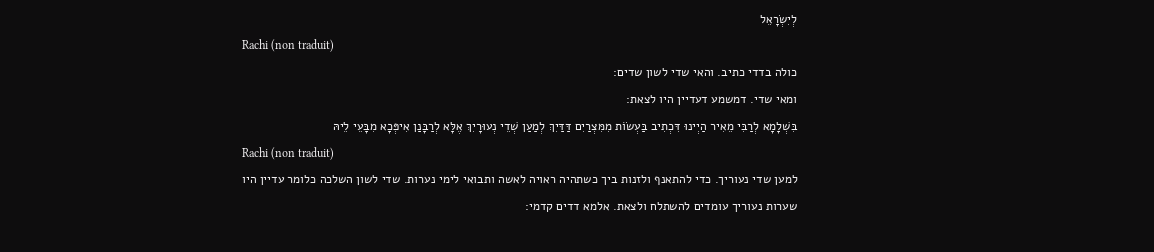לְיִשְׂרָאֵל
Rachi (non traduit)
כולה בדדי כתיב. והאי שדי לשון שדים:
ומאי שדי. דמשמע דעדיין היו לצאת:
בִּשְׁלָמָא לְרַבִּי מֵאִיר הַיְינוּ דִּכְתִיב בַּעְשׂוֹת מִמִּצְרַיִם דַּדַּיִךְ לְמַעַן שְׁדֵי נְעוּרָיִךְ אֶלָּא לְרַבָּנַן אִיפְּכָא מִבָּעֵי לֵיהּ
Rachi (non traduit)
למען שדי נעוריך. כדי להתאנף ולזנות ביך כשתהיה ראויה לאשה ותבואי לימי נערות. שדי לשון השלכה כלומר עדיין היו שערות נעוריך עומדים להשתלח ולצאת. אלמא דדים קדמי: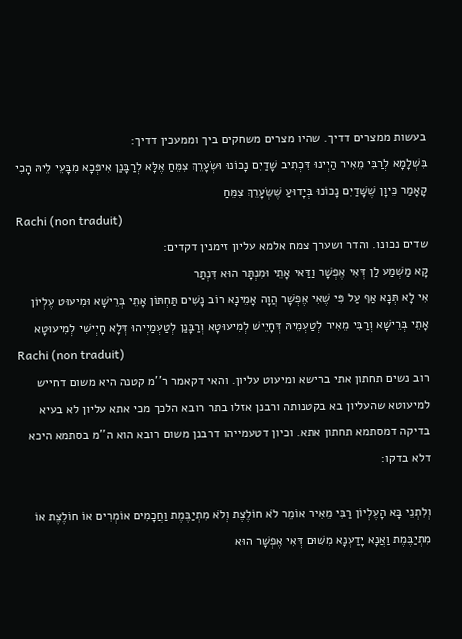בעשות ממצרים דדיך. שהיו מצרים משחקים ביך וממעכין דדיך:
בִּשְׁלָמָא לְרַבִּי מֵאִיר הַיְינוּ דִּכְתִיב שָׁדַיִם נָכוֹנוּ וּשְׂעָרֵךְ צִמֵּחַ אֶלָּא לְרַבָּנַן אִיפְּכָא מִבָּעֵי לֵיהּ הָכִי קָאָמַר כֵּיוָן שֶׁשָּׁדַיִם נָכוֹנוּ בְּיָדוּעַ שֶׁשְּׂעָרֵךְ צִמֵּחַ
Rachi (non traduit)
שדים נכונו. והדר ושערך צמח אלמא עליון זימנין דקדים:
קָא מַשְׁמַע לַן דְּאִי אֶפְשָׁר וַדַּאי אָתֵי וּמִנְתָּר הוּא דִּנְתַר
אִי לָא תְּנָא אַף עַל פִּי שֶׁאִי אֶפְשָׁר הֲוָה אָמֵינָא רוֹב נָשִׁים תַּחְתּוֹן אָתֵי בְּרֵישָׁא וּמִיעוּט עֶלְיוֹן אָתֵי בְּרֵישָׁא וְרַבִּי מֵאִיר לְטַעְמֵיהּ דְּחָיֵישׁ לְמִיעוּטָא וְרַבָּנַן לְטַעְמַיְיהוּ דְּלָא חָיְישִׁי לְמִיעוּטָא
Rachi (non traduit)
רוב נשים תחתון אתי ברישא ומיעוט עליון. והאי דקאמר ר''מ קטנה היא משום דחייש למיעוטא שהעליון בא בקטנותה ורבנן אזלו בתר רובא הלכך מכי אתא עליון לא בעיא בדיקה דמסתמא תחתון אתא. וכיון דטעמייהו דרבנן משום רובא הוא ה''מ בסתמא היכא דלא בדקו:

וְלִתְנֵי בָּא הָעֶלְיוֹן רַבִּי מֵאִיר אוֹמֵר לֹא חוֹלֶצֶת וְלֹא מִתְיַבֶּמֶת וַחֲכָמִים אוֹמְרִים אוֹ חוֹלֶצֶת אוֹ מִתְיַבֶּמֶת וַאֲנָא יָדַעְנָא מִשּׁוּם דְּאִי אֶפְשָׁר הוּא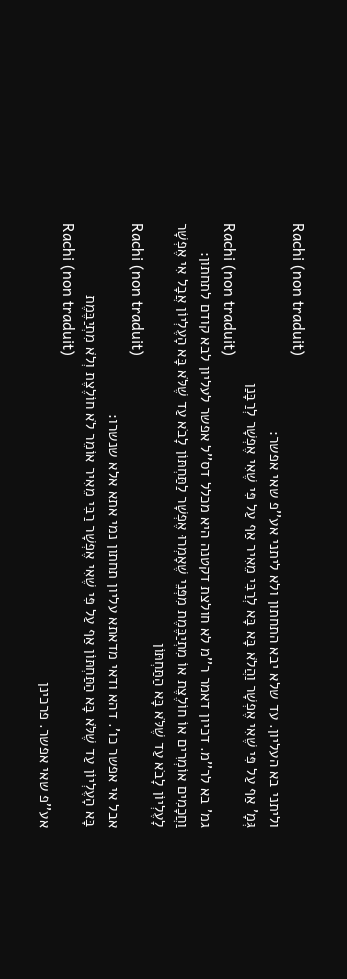Rachi (non traduit)
וליתני בא העליון. עד שלא יבא התחתון ולא ליתני אע''פ שאי אפשר:
גְּמָ' אַף עַל פִּי שֶׁאִי אֶפְשָׁר וַהֲלֹא בָּא בָּא לְרַבִּי מֵאִיר אַף עַל פִּי שֶׁאִי אֶפְשָׁר לְרַבָּנַן
Rachi (non traduit)
גמ' בא לר''מ. דכיון דאמר ר''מ לא חולצת דקטנה היא מכלל דס''ל אפשר לעליון לבא קודם לתחתון:
וַחֲכָמִים אוֹמְרִים אוֹ חוֹלֶצֶת אוֹ מִתְיַבֶּמֶת מִפְּנֵי שֶׁאָמְרוּ אֶפְשָׁר לַתַּחְתּוֹן לָבֹא עַד שֶׁלֹּא בָּא הָעֶלְיוֹן אֲבָל אִי אֶפְשָׁר לָעֶלְיוֹן לָבֹא עַד שֶׁלֹּא בָּא הַתַּחְתּוֹן
Rachi (non traduit)
אבל אי אפשר כו'. דהא ודאי מדאתא עליון תחתון נמי אתא אלא שנשרו:
בָּא הָעֶלְיוֹן עַד שֶׁלֹּא בָּא הַתַּחְתּוֹן אַף עַל פִּי שֶׁאִי אֶפְשָׁר רַבִּי מֵאִיר אוֹמֵר לֹא חוֹלֶצֶת וְלֹא מִתְיַבֶּמֶת
Rachi (non traduit)
אע''פ שאי אפשר. פרכינן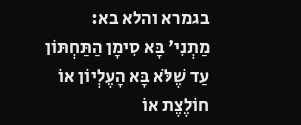בגמרא והלא בא:
מַתְנִי' בָּא סִימָן הַתַּחְתּוֹן עַד שֶׁלֹּא בָּא הָעֶלְיוֹן אוֹ חוֹלֶצֶת אוֹ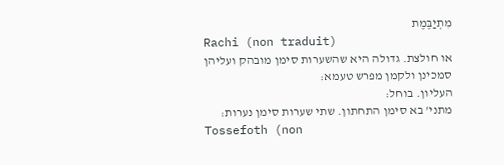מִתְיַבֶּמֶת
Rachi (non traduit)
או חולצת. גדולה היא שהשערות סימן מובהק ועליהן סמכינן ולקמן מפרש טעמא:
העליון. בוחל:
מתני' בא סימן התחתון. שתי שערות סימן נערות:
Tossefoth (non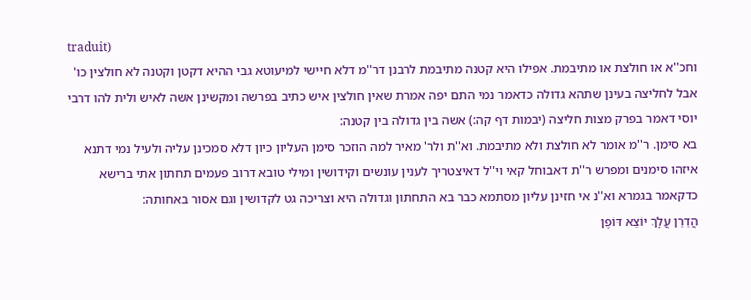traduit)
וחכ''א או חולצת או מתיבמת. אפילו היא קטנה מתיבמת לרבנן דר''מ דלא חיישי למיעוטא גבי ההיא דקטן וקטנה לא חולצין כו' אבל לחליצה בעינן שתהא גדולה כדאמר נמי התם יפה אמרת שאין חולצין איש כתיב בפרשה ומקשינן אשה לאיש ולית להו דרבי יוסי דאמר בפרק מצות חליצה (יבמות דף קה:) אשה בין גדולה בין קטנה:
בא סימן. ר''מ אומר לא חולצת ולא מתיבמת. וא''ת ולר' מאיר למה הוזכר סימן העליון כיון דלא סמכינן עליה ולעיל נמי דתנא איזהו סימנים ומפרש ר''ת דאבוחל קאי וי''ל דאיצטריך לענין עונשים וקידושין ומילי טובא דרוב פעמים תחתון אתי ברישא כדקאמר בגמרא וא''נ אי חזינן עליון מסתמא כבר בא התחתון וגדולה היא וצריכה גט לקדושין וגם אסור באחותה:
הֲדַרַן עֲלָךְ יוֹצֵא דּוֹפֶן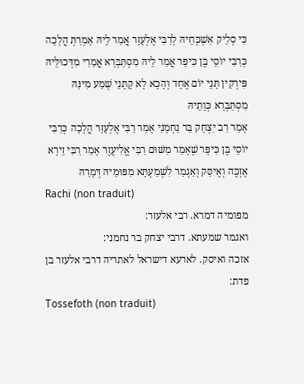כִּי סְלֵיק אַשְׁכְּחֵיהּ לְרַבִּי אֶלְעָזָר אֲמַר לֵיהּ אָמְרַתְּ הֲלָכָה כְּרַבִּי יוֹסֵי בֶּן כִּיפָּר אֲמַר לֵיהּ מִסְתַּבְּרָא אֲמַרִי מִדְּכוּלֵּיהּ פִּירְקִין תָּנֵי יוֹם אֶחָד וְהָכָא לָא קָתָנֵי שְׁמַע מִינַּהּ מִסְתַּבְּרָא כְּוָתֵיהּ
אָמַר רַב יִצְחָק בַּר נַחְמָנִי אָמַר רַבִּי אֶלְעָזָר הֲלָכָה כְּרַבִּי יוֹסֵי בֶּן כִּיפָּר שֶׁאָמַר מִשּׁוּם רַבִּי אֱלִיעֶזֶר אָמַר רַבִּי זֵירָא אֶזְכֶּה וְאֶיסַּק וְאַגְמַר לִשְׁמַעְתָּא מִפּוּמֵּיהּ דְּמָרַהּ
Rachi (non traduit)
מפומיה דמרא. רבי אלעזר:
ואגמר שמעתא. דרבי יצחק בר נחמני:
אזכה ואיסק. לארעא דישראל לאתריה דרבי אלעזר בן פדת:
Tossefoth (non traduit)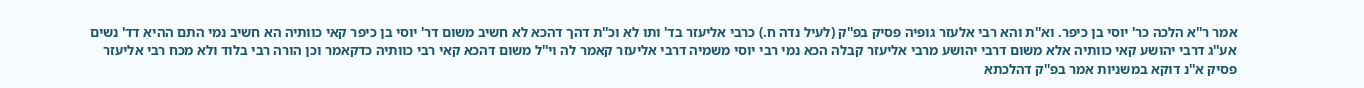אמר ר''א הלכה כר' יוסי בן כיפר. וא''ת והא רבי אלעזר גופיה פסיק בפ''ק (לעיל נדה ח.) כרבי אליעזר בד' ותו לא וכ''ת דהך דהכא לא חשיב משום דר' יוסי בן כיפר קאי כוותיה הא חשיב נמי התם ההיא דד' נשים אע''ג דרבי יהושע קאי כוותיה אלא משום דרבי יהושע מרבי אליעזר קבלה הכא נמי רבי יוסי משמיה דרבי אליעזר קאמר לה וי''ל משום דהכא קאי רבי כוותיה כדקאמר וכן הורה רבי בלוד ולא מכח רבי אליעזר פסיק א''נ דוקא במשניות אמר בפ''ק דהלכתא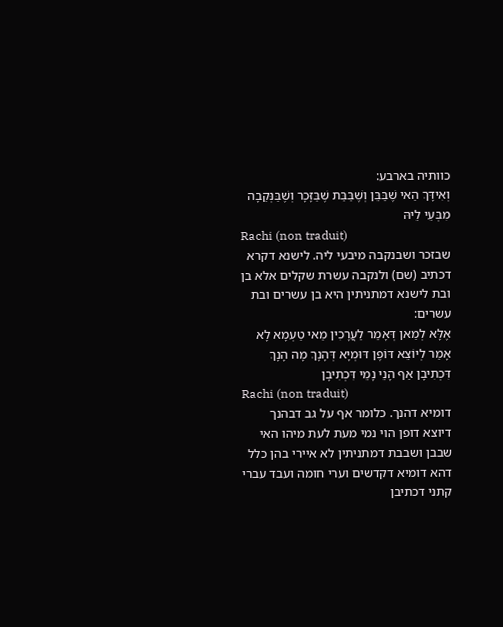כוותיה בארבע:
וְאִידָּךְ הַאי שֶׁבַּבֵּן וְשֶׁבַּבַּת שֶׁבַּזָּכָר וְשֶׁבַּנְּקֵבָה מִבְּעֵי לֵיהּ
Rachi (non traduit)
שבזכר ושבנקבה מיבעי ליה. לישנא דקרא דכתיב (שם) ולנקבה עשרת שקלים אלא בן ובת לישנא דמתניתין היא בן עשרים ובת עשרים:
אֶלָּא לְמַאן דְּאָמַר לַעֲרָכִין מַאי טַעְמָא לָא אָמַר לְיוֹצֵא דּוֹפֶן דּוּמְיָא דְּהָנָךְ מָה הָנָךְ דִּכְתִיבָן אַף הָנֵי נָמֵי דִּכְתִיבָן
Rachi (non traduit)
דומיא דהנך. כלומר אף על גב דבהנך דיוצא דופן הוי נמי מעת לעת מיהו האי שבבן ושבבת דמתניתין לא איירי בהן כלל דהא דומיא דקדשים וערי חומה ועבד עברי קתני דכתיבן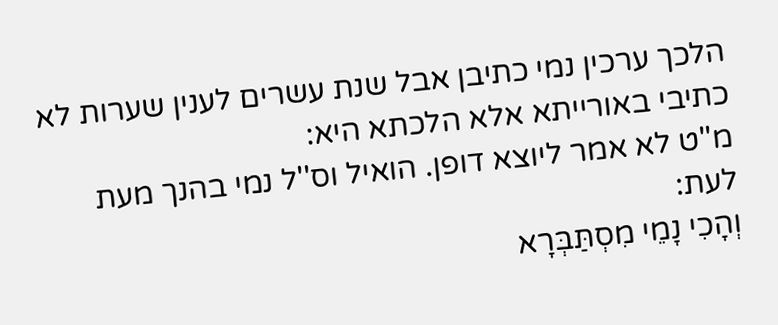הלכך ערכין נמי כתיבן אבל שנת עשרים לענין שערות לא כתיבי באורייתא אלא הלכתא היא:
מ''ט לא אמר ליוצא דופן. הואיל וס''ל נמי בהנך מעת לעת:
וְהָכִי נָמֵי מִסְתַּבְּרָא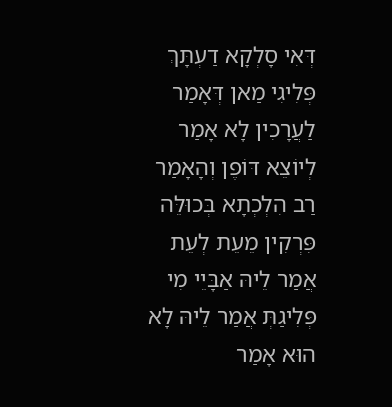דְּאִי סָלְקָא דַעְתָּךְ פְּלִיגִי מַאן דְּאָמַר לַעֲרָכִין לָא אָמַר לְיוֹצֵא דּוֹפֶן וְהָאָמַר רַב הִלְכְתָא בְּכוּלֵּה פִּרְקִין מֵעֵת לְעֵת
אֲמַר לֵיהּ אַבָּיֵי מִי פְּלִיגַתְּ אֲמַר לֵיהּ לָא הוּא אָמַר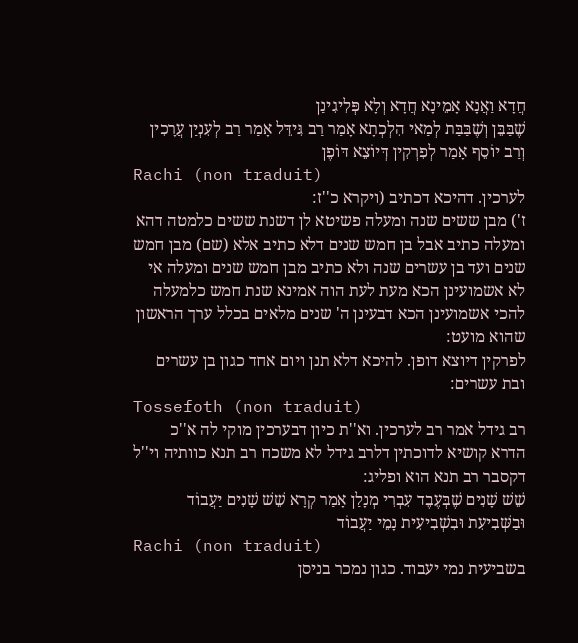חֲדָא וַאֲנָא אָמֵינָא חֲדָא וְלָא פְּלִיגִינַן
שֶׁבַּבֵּן וְשֶׁבַּבַּת לְמַאי הִלְכְתָא אָמַר רַב גִּידֵּל אָמַר רַב לְעִנְיַן עֲרָכִין וְרַב יוֹסֵף אָמַר לְפִרְקִין דְּיוֹצֵא דּוֹפֶן
Rachi (non traduit)
לערכין. דהיכא דכתיב (ויקרא כ''ז:
ז') מבן ששים שנה ומעלה פשיטא לן דשנת ששים כלמטה דהא ומעלה כתיב אבל בן חמש שנים דלא כתיב אלא (שם) מבן חמש שנים ועד בן עשרים שנה ולא כתיב מבן חמש שנים ומעלה אי לא אשמועינן הכא מעת לעת הוה אמינא שנת חמש כלמעלה להכי אשמועינן הכא דבעינן ה' שנים מלאים בכלל ערך הראשון שהוא מועט:
לפרקין דיוצא דופן. להיכא דלא תנן ויום אחד כגון בן עשרים ובת עשרים:
Tossefoth (non traduit)
רב גידל אמר רב לערכין. וא''ת כיון דבערכין מוקי לה א''כ הדרא קושיא לדוכתין דלרב גידל לא משכח רב תנא כוותיה וי''ל דקסבר רב תנא הוא ופליג:
שֵׁשׁ שָׁנִים שֶׁבְּעֶבֶד עִבְרִי מְנָלַן אָמַר קְרָא שֵׁשׁ שָׁנִים יַעֲבוֹד וּבַשְּׁבִיעִת וּבִשְׁבִיעִית נָמֵי יַעֲבוֹד
Rachi (non traduit)
בשביעית נמי יעבוד. כגון נמכר בניסן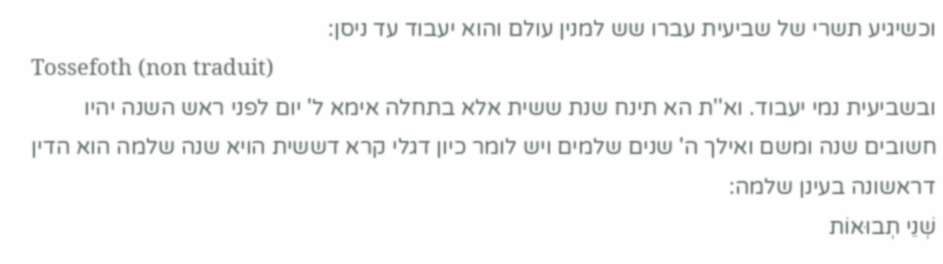וכשיגיע תשרי של שביעית עברו שש למנין עולם והוא יעבוד עד ניסן:
Tossefoth (non traduit)
ובשביעית נמי יעבוד. וא''ת הא תינח שנת ששית אלא בתחלה אימא ל' יום לפני ראש השנה יהיו חשובים שנה ומשם ואילך ה' שנים שלמים ויש לומר כיון דגלי קרא דששית הויא שנה שלמה הוא הדין דראשונה בעינן שלמה:
שְׁנֵי תְבוּאוֹת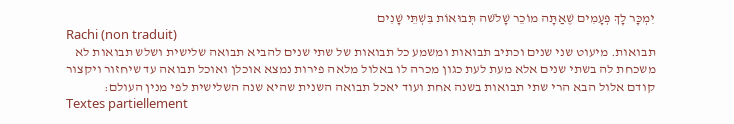יִמְכָּר לָךְ פְּעָמִים שֶׁאַתָּה מוֹכֵר שָׁלֹשׁה תְּבוּאוֹת בִּשְׁתֵּי שָׁנִים
Rachi (non traduit)
תבואות. מיעוט שני שנים וכתיב תבואות ומשמע כל תבואות של שתי שנים להביא תבואה שלישית ושלש תבואות לא משכחת לה בשתי שנים אלא מעת לעת כגון מכרה לו באלול מלאה פירות נמצא אוכלן ואוכל תבואה עד שיחזור ויקצור קודם אלול הבא הרי שתי תבואות בשנה אחת ועוד יאכל תבואה השנית שהיא שנה השלישית לפי מנין העולם:
Textes partiellement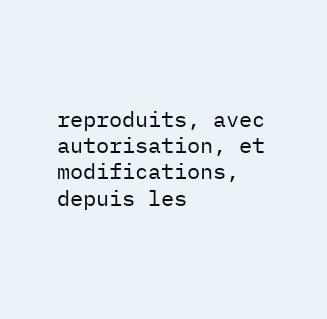reproduits, avec autorisation, et modifications, depuis les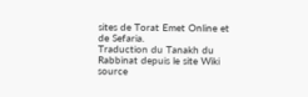sites de Torat Emet Online et de Sefaria.
Traduction du Tanakh du Rabbinat depuis le site Wiki source